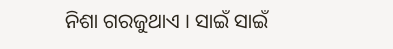ନିଶା ଗରଜୁଥାଏ । ସାଇଁ ସାଇଁ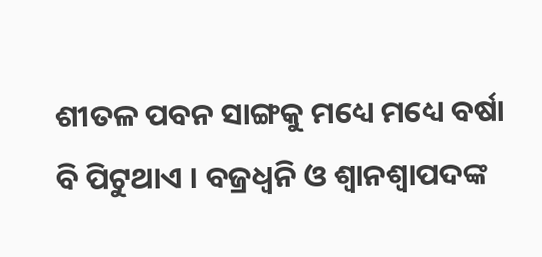ଶୀତଳ ପବନ ସାଙ୍ଗକୁ ମଧ୍ୟେ ମଧ୍ୟେ ବର୍ଷା ବି ପିଟୁଥାଏ । ବଜ୍ରଧ୍ୱନି ଓ ଶ୍ୱାନଶ୍ୱାପଦଙ୍କ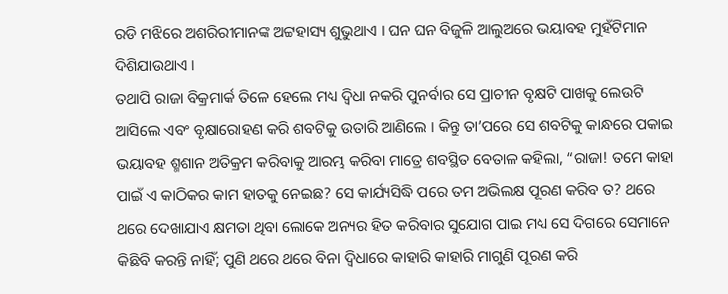ରଡି ମଝିରେ ଅଶରିରୀମାନଙ୍କ ଅଟ୍ଟହାସ୍ୟ ଶୁଭୁଥାଏ । ଘନ ଘନ ବିଜୁଳି ଆଲୁଅରେ ଭୟାବହ ମୁହଁଟିମାନ ଦିଶିଯାଉଥାଏ ।
ତଥାପି ରାଜା ବିକ୍ରମାର୍କ ତିଳେ ହେଲେ ମଧ୍ୟ ଦ୍ୱିଧା ନକରି ପୁନର୍ବାର ସେ ପ୍ରାଚୀନ ବୃକ୍ଷଟି ପାଖକୁ ଲେଉଟି ଆସିଲେ ଏବଂ ବୃକ୍ଷାରୋହଣ କରି ଶବଟିକୁ ଉତାରି ଆଣିଲେ । କିନ୍ତୁ ତା’ପରେ ସେ ଶବଟିକୁ କାନ୍ଧରେ ପକାଇ ଭୟାବହ ଶ୍ମଶାନ ଅତିକ୍ରମ କରିବାକୁ ଆରମ୍ଭ କରିବା ମାତ୍ରେ ଶବସ୍ଥିତ ବେତାଳ କହିଲା, “ରାଜା! ତମେ କାହା ପାଇଁ ଏ କାଠିକର କାମ ହାତକୁ ନେଇଛ? ସେ କାର୍ଯ୍ୟସିଦ୍ଧି ପରେ ତମ ଅଭିଲକ୍ଷ ପୂରଣ କରିବ ତ? ଥରେ ଥରେ ଦେଖାଯାଏ କ୍ଷମତା ଥିବା ଲୋକେ ଅନ୍ୟର ହିତ କରିବାର ସୁଯୋଗ ପାଇ ମଧ୍ୟ ସେ ଦିଗରେ ସେମାନେ କିଛିବି କରନ୍ତି ନାହିଁ; ପୁଣି ଥରେ ଥରେ ବିନା ଦ୍ୱିଧାରେ କାହାରି କାହାରି ମାଗୁଣି ପୂରଣ କରି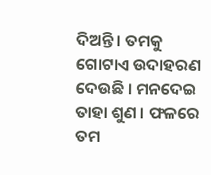ଦିଅନ୍ତି । ତମକୁ ଗୋଟାଏ ଉଦାହରଣ ଦେଉଛି । ମନଦେଇ ତାହା ଶୁଣ । ଫଳରେ ତମ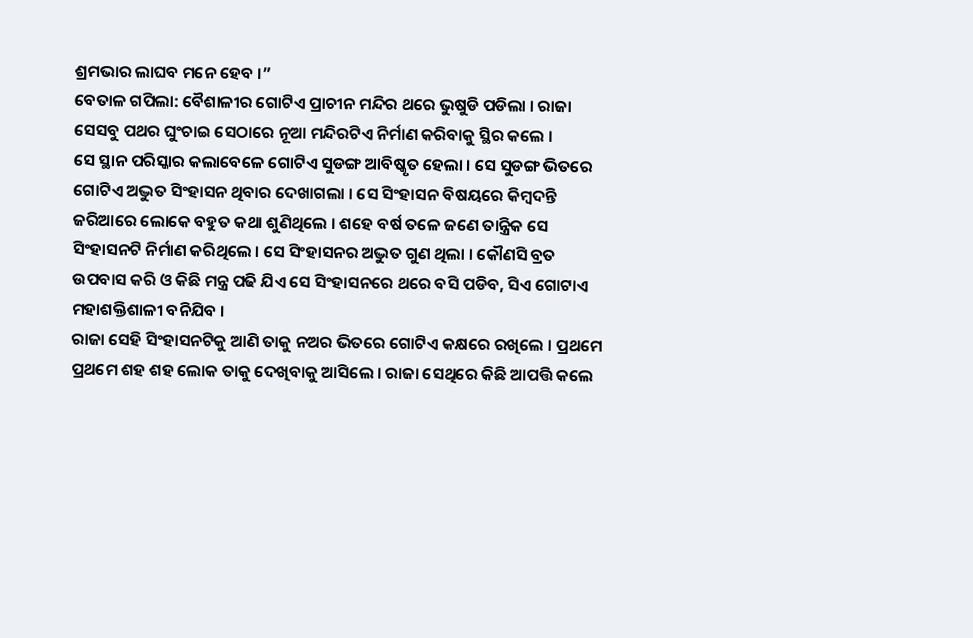ଶ୍ରମଭାର ଲାଘବ ମନେ ହେବ ।”
ବେତାଳ ଗପିଲା: ବୈଶାଳୀର ଗୋଟିଏ ପ୍ରାଚୀନ ମନ୍ଦିର ଥରେ ଭୁଷୁଡି ପଡିଲା । ରାଜା ସେସବୁ ପଥର ଘୁଂଚାଇ ସେଠାରେ ନୂଆ ମନ୍ଦିରଟିଏ ନିର୍ମାଣ କରିବାକୁ ସ୍ଥିର କଲେ ।
ସେ ସ୍ଥାନ ପରିସ୍କାର କଲାବେଳେ ଗୋଟିଏ ସୁଡଙ୍ଗ ଆବିଷ୍କୃତ ହେଲା । ସେ ସୁଡଙ୍ଗ ଭିତରେ ଗୋଟିଏ ଅଦ୍ଭୁତ ସିଂହାସନ ଥିବାର ଦେଖାଗଲା । ସେ ସିଂହାସନ ବିଷୟରେ କିମ୍ବଦନ୍ତି ଜରିଆରେ ଲୋକେ ବହୁତ କଥା ଶୁଣିଥିଲେ । ଶହେ ବର୍ଷ ତଳେ ଜଣେ ତାନ୍ତ୍ରିକ ସେ ସିଂହାସନଟି ନିର୍ମାଣ କରିଥିଲେ । ସେ ସିଂହାସନର ଅଦ୍ଭୁତ ଗୁଣ ଥିଲା । କୌଣସି ବ୍ରତ ଉପବାସ କରି ଓ କିଛି ମନ୍ତ୍ର ପଢି ଯିଏ ସେ ସିଂହାସନରେ ଥରେ ବସି ପଡିବ, ସିଏ ଗୋଟାଏ ମହାଶକ୍ତିଶାଳୀ ବନିଯିବ ।
ରାଜା ସେହି ସିଂହାସନଟିକୁ ଆଣି ତାକୁ ନଅର ଭିତରେ ଗୋଟିଏ କକ୍ଷରେ ରଖିଲେ । ପ୍ରଥମେ ପ୍ରଥମେ ଶହ ଶହ ଲୋକ ତାକୁ ଦେଖିବାକୁ ଆସିଲେ । ରାଜା ସେଥିରେ କିଛି ଆପତ୍ତି କଲେ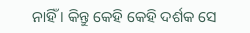ନାହିଁ । କିନ୍ତୁ କେହି କେହି ଦର୍ଶକ ସେ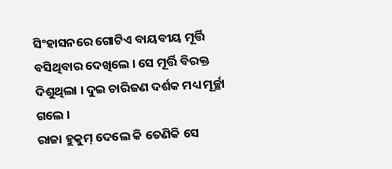ସିଂହାସନରେ ଗୋଟିଏ ବାୟବୀୟ ମୂର୍ତ୍ତି ବସିଥିବାର ଦେଖିଲେ । ସେ ମୂର୍ତ୍ତି ବିରକ୍ତ ଦିଶୁଥିଲା । ଦୁଇ ଚାରିଜଣ ଦର୍ଶକ ମଧ୍ୟ ମୂର୍ଚ୍ଛା ଗଲେ ।
ରାଜା ହୁକୁମ୍ ଦେଲେ କି ତେଣିକି ସେ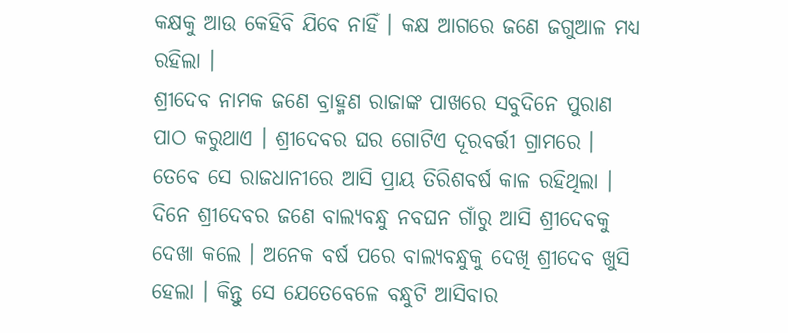କକ୍ଷକୁ ଆଉ କେହିବି ଯିବେ ନାହିଁ । କକ୍ଷ ଆଗରେ ଜଣେ ଜଗୁଆଳ ମଧ୍ୟ ରହିଲା ।
ଶ୍ରୀଦେବ ନାମକ ଜଣେ ବ୍ରାହ୍ମଣ ରାଜାଙ୍କ ପାଖରେ ସବୁଦିନେ ପୁରାଣ ପାଠ କରୁଥାଏ । ଶ୍ରୀଦେବର ଘର ଗୋଟିଏ ଦୂରବର୍ତ୍ତୀ ଗ୍ରାମରେ । ତେବେ ସେ ରାଜଧାନୀରେ ଆସି ପ୍ରାୟ ତିରିଶବର୍ଷ କାଳ ରହିଥିଲା ।
ଦିନେ ଶ୍ରୀଦେବର ଜଣେ ବାଲ୍ୟବନ୍ଧୁ ନବଘନ ଗାଁରୁ ଆସି ଶ୍ରୀଦେବକୁ ଦେଖା କଲେ । ଅନେକ ବର୍ଷ ପରେ ବାଲ୍ୟବନ୍ଧୁକୁ ଦେଖି ଶ୍ରୀଦେବ ଖୁସି ହେଲା । କିନ୍ତୁ ସେ ଯେତେବେଳେ ବନ୍ଧୁଟି ଆସିବାର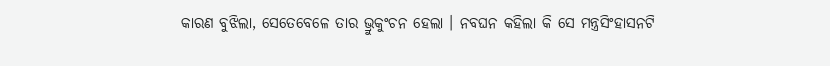କାରଣ ବୁଝିଲା, ସେତେବେଳେ ତାର ଭ୍ରୁକୁଂଚନ ହେଲା । ନବଘନ କହିଲା କି ସେ ମନ୍ତ୍ରସିଂହାସନଟି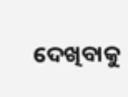ଦେଖିବାକୁ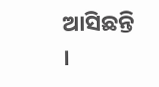ଆସିଛନ୍ତି ।